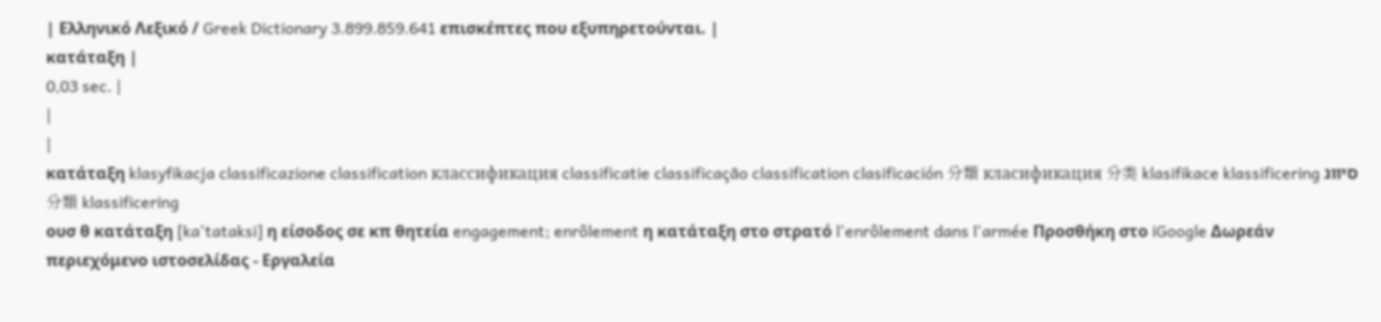| Ελληνικό Λεξικό / Greek Dictionary 3.899.859.641 επισκέπτες που εξυπηρετούνται. |
κατάταξη |
0,03 sec. |
|
|
κατάταξη klasyfikacja classificazione classification классификация classificatie classificação classification clasificación 分類 класификация 分类 klasifikace klassificering סיווג 分類 klassificering
ουσ θ κατάταξη [ka'tataksi] η είσοδος σε κπ θητεία engagement; enrôlement η κατάταξη στο στρατό l'enrôlement dans l'armée Προσθήκη στο iGoogle Δωρεάν περιεχόμενο ιστοσελίδας - Εργαλεία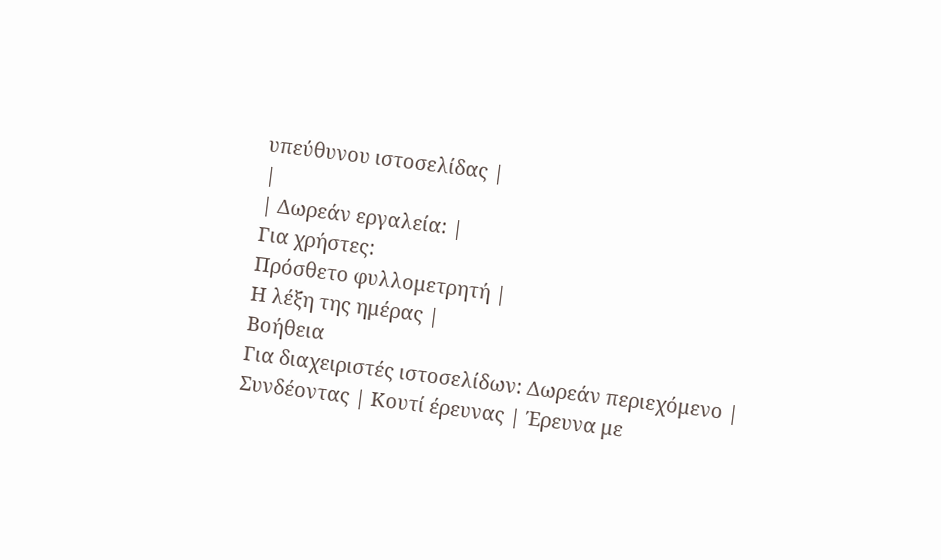υπεύθυνου ιστοσελίδας |
|
| Δωρεάν εργαλεία: |
Για χρήστες:
Πρόσθετο φυλλομετρητή |
Η λέξη της ημέρας |
Βοήθεια
Για διαχειριστές ιστοσελίδων: Δωρεάν περιεχόμενο | Συνδέοντας | Κουτί έρευνας | Έρευνα με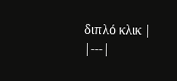διπλό κλικ |
|---|